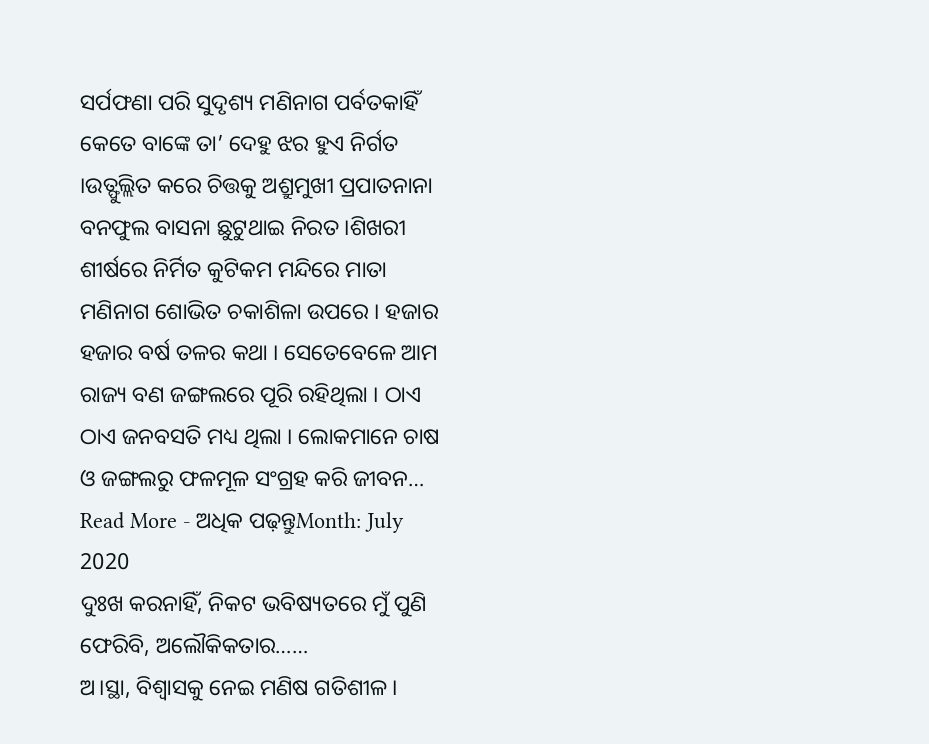ସର୍ପଫଣା ପରି ସୁଦୃଶ୍ୟ ମଣିନାଗ ପର୍ବତକାହିଁ କେତେ ବାଙ୍କେ ତା’ ଦେହୁ ଝର ହୁଏ ନିର୍ଗତ ।ଉତ୍ଫୁଲ୍ଲିତ କରେ ଚିତ୍ତକୁ ଅଶ୍ରୁମୁଖୀ ପ୍ରପାତନାନା ବନଫୁଲ ବାସନା ଛୁଟୁଥାଇ ନିରତ ।ଶିଖରୀ ଶୀର୍ଷରେ ନିର୍ମିତ କୁଟିକମ ମନ୍ଦିରେ ମାତା ମଣିନାଗ ଶୋଭିତ ଚକାଶିଳା ଉପରେ । ହଜାର ହଜାର ବର୍ଷ ତଳର କଥା । ସେତେବେଳେ ଆମ ରାଜ୍ୟ ବଣ ଜଙ୍ଗଲରେ ପୂରି ରହିଥିଲା । ଠାଏ ଠାଏ ଜନବସତି ମଧ୍ୟ ଥିଲା । ଲୋକମାନେ ଚାଷ ଓ ଜଙ୍ଗଲରୁ ଫଳମୂଳ ସଂଗ୍ରହ କରି ଜୀବନ…
Read More - ଅଧିକ ପଢ଼ନ୍ତୁMonth: July 2020
ଦୁଃଖ କରନାହିଁ, ନିକଟ ଭବିଷ୍ୟତରେ ମୁଁ ପୁଣି ଫେରିବି, ଅଲୌକିକତାର……
ଅ।ସ୍ଥା, ବିଶ୍ବାସକୁ ନେଇ ମଣିଷ ଗତିଶୀଳ।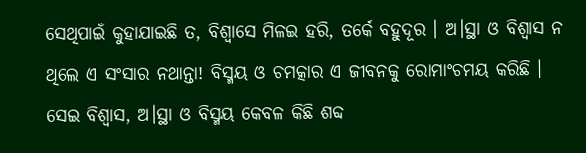ସେଥିପାଇଁ କୁହାଯାଇଛି ତ, ବିଶ୍ବାସେ ମିଳଇ ହରି, ତର୍କେ ବହୁଦୂର । ଅ।ସ୍ଥା ଓ ବିଶ୍ବାସ ନ ଥିଲେ ଏ ସଂସାର ନଥାନ୍ତା! ବିସ୍ମୟ ଓ ଚମତ୍କାର ଏ ଜୀବନକୁ ରୋମାଂଚମୟ କରିଛି । ସେଇ ବିଶ୍ବାସ, ଅ।ସ୍ଥା ଓ ବିସ୍ମୟ କେବଳ କିଛି ଶବ୍ଦ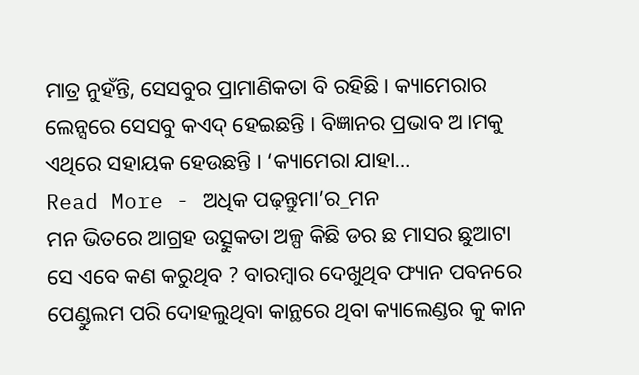ମାତ୍ର ନୁହଁନ୍ତି, ସେସବୁର ପ୍ରାମାଣିକତା ବି ରହିଛି । କ୍ୟାମେରାର ଲେନ୍ସରେ ସେସବୁ କଏଦ୍ ହେଇଛନ୍ତି । ବିଜ୍ଞାନର ପ୍ରଭାବ ଅ।ମକୁ ଏଥିରେ ସହାୟକ ହେଉଛନ୍ତି । ‘କ୍ୟାମେରା ଯାହା…
Read More - ଅଧିକ ପଢ଼ନ୍ତୁମା’ର_ମନ
ମନ ଭିତରେ ଆଗ୍ରହ ଉତ୍ସୁକତା ଅଳ୍ପ କିଛି ଡର ଛ ମାସର ଛୁଆଟା ସେ ଏବେ କଣ କରୁଥିବ ? ବାରମ୍ବାର ଦେଖୁଥିବ ଫ୍ୟାନ ପବନରେ ପେଣ୍ଡୁଲମ ପରି ଦୋହଲୁଥିବା କାନ୍ଥରେ ଥିବା କ୍ୟାଲେଣ୍ଡର କୁ କାନ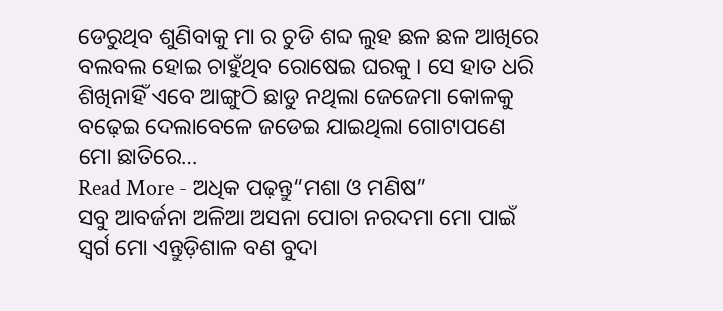ଡେରୁଥିବ ଶୁଣିବାକୁ ମା ର ଚୁଡି ଶବ୍ଦ ଲୁହ ଛଳ ଛଳ ଆଖିରେ ବଲବଲ ହୋଇ ଚାହୁଁଥିବ ରୋଷେଇ ଘରକୁ । ସେ ହାତ ଧରି ଶିଖିନାହିଁ ଏବେ ଆଙ୍ଗୁଠି ଛାଡୁ ନଥିଲା ଜେଜେମା କୋଳକୁ ବଢ଼େଇ ଦେଲାବେଳେ ଜଡେଇ ଯାଇଥିଲା ଗୋଟାପଣେ ମୋ ଛାତିରେ…
Read More - ଅଧିକ ପଢ଼ନ୍ତୁ“ମଶା ଓ ମଣିଷ”
ସବୁ ଆବର୍ଜନା ଅଳିଆ ଅସନା ପୋଚା ନରଦମା ମୋ ପାଇଁ ସ୍ଵର୍ଗ ମୋ ଏନ୍ତୁଡ଼ିଶାଳ ବଣ ବୁଦା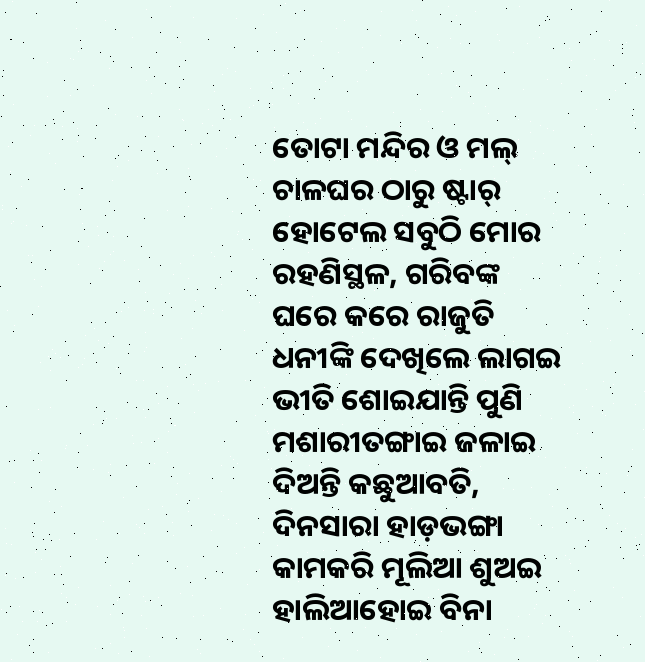ତୋଟା ମନ୍ଦିର ଓ ମଲ୍ ଚାଳଘର ଠାରୁ ଷ୍ଟାର୍ ହୋଟେଲ ସବୁଠି ମୋର ରହଣିସ୍ଥଳ, ଗରିବଙ୍କ ଘରେ କରେ ରାଜୁତି ଧନୀଙ୍କି ଦେଖିଲେ ଲାଗଇ ଭୀତି ଶୋଇଯାନ୍ତି ପୁଣି ମଶାରୀତଙ୍ଗାଇ ଜଳାଇ ଦିଅନ୍ତି କଛୁଆବତି, ଦିନସାରା ହାଡ଼ଭଙ୍ଗା କାମକରି ମୂଲିଆ ଶୁଅଇ ହାଲିଆହୋଇ ବିନା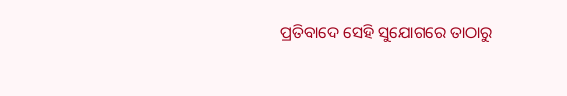ପ୍ରତିବାଦେ ସେହି ସୁଯୋଗରେ ତାଠାରୁ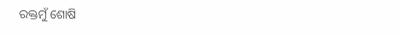ରକ୍ତମୁଁ ଶୋଷି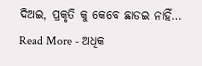ଦିଅଇ, ପ୍ରକୃତି କୁ କେବେ ଛାଡଇ ନାହିଁ…
Read More - ଅଧିକ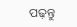ପଢ଼ନ୍ତୁ